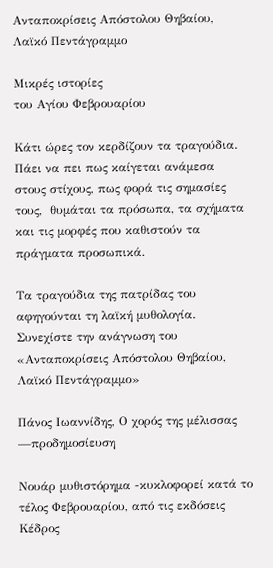Ανταποκρίσεις Απόστολου Θηβαίου, Λαϊκό Πεντάγραμμο

Μικρές ιστορίες
του Αγίου Φεβρουαρίου

Κάτι ώρες τον κερδίζουν τα τραγούδια. Πάει να πει πως καίγεται ανάμεσα στους στίχους, πως φορά τις σημασίες τους,  θυμάται τα πρόσωπα, τα σχήματα και τις μορφές που καθιστούν τα πράγματα προσωπικά.

Τα τραγούδια της πατρίδας του αφηγούνται τη λαϊκή μυθολογία. Συνεχίστε την ανάγνωση του «Ανταποκρίσεις Απόστολου Θηβαίου, Λαϊκό Πεντάγραμμο»

Πάνος Ιωαννίδης, Ο χορός της μέλισσας —προδημοσίευση

Νουάρ μυθιστόρημα -κυκλοφορεί κατά το τέλος Φεβρουαρίου, από τις εκδόσεις Κέδρος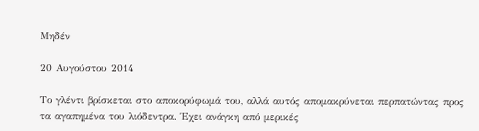Μηδέν

20 Αυγούστου 2014

Το γλέντι βρίσκεται στο αποκορύφωμά του, αλλά αυτός απομακρύνεται περπατώντας προς τα αγαπημένα του λιόδεντρα. Έχει ανάγκη από μερικές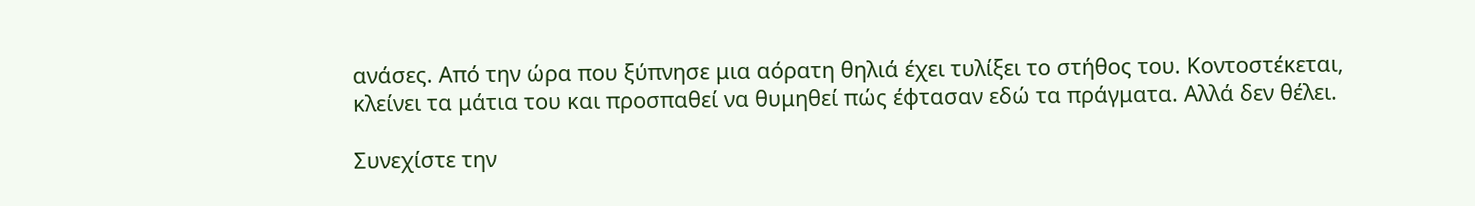ανάσες. Από την ώρα που ξύπνησε μια αόρατη θηλιά έχει τυλίξει το στήθος του. Κοντοστέκεται, κλείνει τα μάτια του και προσπαθεί να θυμηθεί πώς έφτασαν εδώ τα πράγματα. Αλλά δεν θέλει.

Συνεχίστε την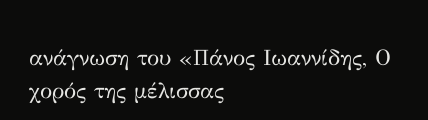ανάγνωση του «Πάνος Ιωαννίδης, Ο χορός της μέλισσας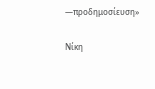—προδημοσίευση»

Νίκη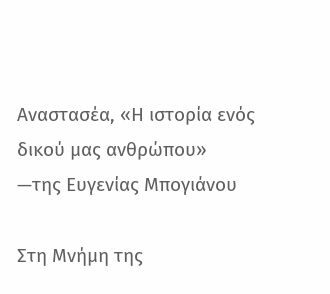Αναστασέα, «Η ιστορία ενός δικού μας ανθρώπου» —της Ευγενίας Μπογιάνου

Στη Μνήμη της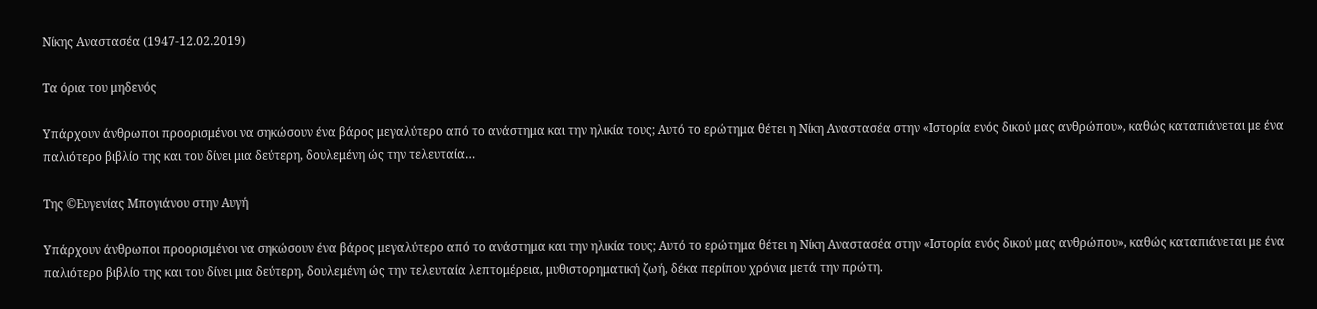Νίκης Αναστασέα (1947-12.02.2019)

Τα όρια του μηδενός

Υπάρχουν άνθρωποι προορισμένοι να σηκώσουν ένα βάρος μεγαλύτερο από το ανάστημα και την ηλικία τους; Αυτό το ερώτημα θέτει η Νίκη Αναστασέα στην «Ιστορία ενός δικού μας ανθρώπου», καθώς καταπιάνεται με ένα παλιότερο βιβλίο της και του δίνει μια δεύτερη, δουλεμένη ώς την τελευταία…

Της ©Ευγενίας Μπογιάνου στην Αυγή

Υπάρχουν άνθρωποι προορισμένοι να σηκώσουν ένα βάρος μεγαλύτερο από το ανάστημα και την ηλικία τους; Αυτό το ερώτημα θέτει η Νίκη Αναστασέα στην «Ιστορία ενός δικού μας ανθρώπου», καθώς καταπιάνεται με ένα παλιότερο βιβλίο της και του δίνει μια δεύτερη, δουλεμένη ώς την τελευταία λεπτομέρεια, μυθιστορηματική ζωή, δέκα περίπου χρόνια μετά την πρώτη.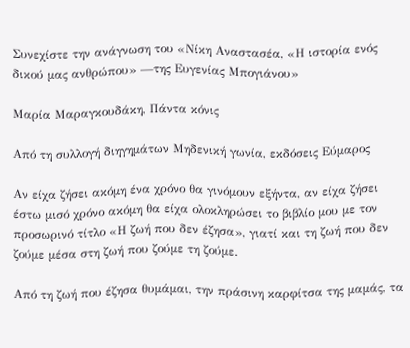Συνεχίστε την ανάγνωση του «Νίκη Αναστασέα, «Η ιστορία ενός δικού μας ανθρώπου» —της Ευγενίας Μπογιάνου»

Μαρία Μαραγκουδάκη, Πάντα κόνις

Από τη συλλογή διηγημάτων Μηδενική γωνία, εκδόσεις Εύμαρος

Αν είχα ζήσει ακόμη ένα χρόνο θα γινόμουν εξήντα, αν είχα ζήσει έστω μισό χρόνο ακόμη θα είχα ολοκληρώσει το βιβλίο μου με τον προσωρινό τίτλο «Η ζωή που δεν έζησα», γιατί και τη ζωή που δεν ζούμε μέσα στη ζωή που ζούμε τη ζούμε.

Από τη ζωή που έζησα θυμάμαι, την πράσινη καρφίτσα της μαμάς, τα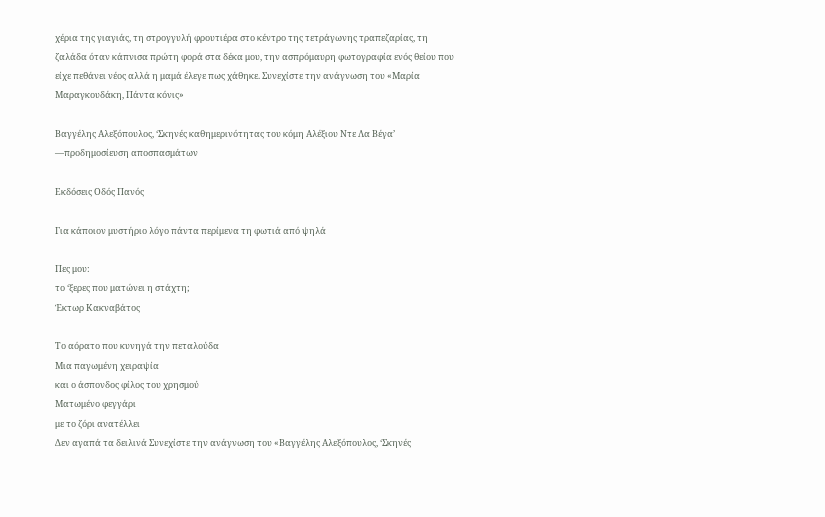χέρια της γιαγιάς, τη στρογγυλή φρουτιέρα στο κέντρο της τετράγωνης τραπεζαρίας, τη ζαλάδα όταν κάπνισα πρώτη φορά στα δέκα μου, την ασπρόμαυρη φωτογραφία ενός θείου που είχε πεθάνει νέος αλλά η μαμά έλεγε πως χάθηκε. Συνεχίστε την ανάγνωση του «Μαρία Μαραγκουδάκη, Πάντα κόνις»

Βαγγέλης Αλεξόπουλος, ‘Σκηνές καθημερινότητας του κόμη Αλέξιου Ντε Λα Βέγα’ —προδημοσίευση αποσπασμάτων

Εκδόσεις Οδός Πανός

Για κάποιον μυστήριο λόγο πάντα περίμενα τη φωτιά από ψηλά

Πες μου:
το ‘ξερες που ματώνει η στάχτη;
Έκτωρ Κακναβάτος

Το αόρατο που κυνηγά την πεταλούδα
Μια παγωμένη χειραψία
και ο άσπονδος φίλος του χρησμού
Ματωμένο φεγγάρι
με το ζόρι ανατέλλει
Δεν αγαπά τα δειλινά Συνεχίστε την ανάγνωση του «Βαγγέλης Αλεξόπουλος, ‘Σκηνές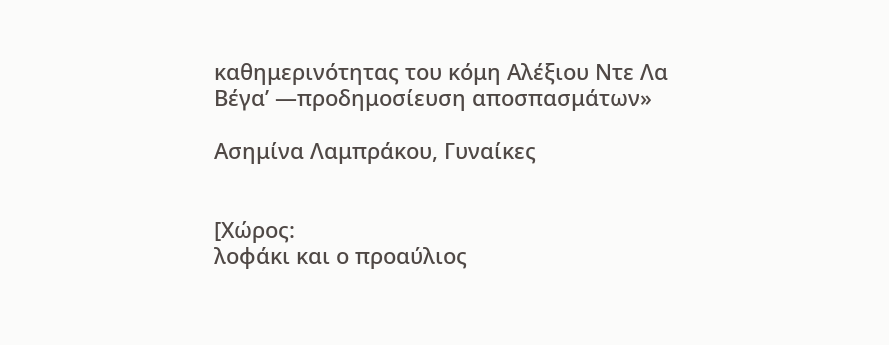καθημερινότητας του κόμη Αλέξιου Ντε Λα Βέγα’ —προδημοσίευση αποσπασμάτων»

Ασημίνα Λαμπράκου, Γυναίκες


[Χώρος:
λοφάκι και ο προαύλιος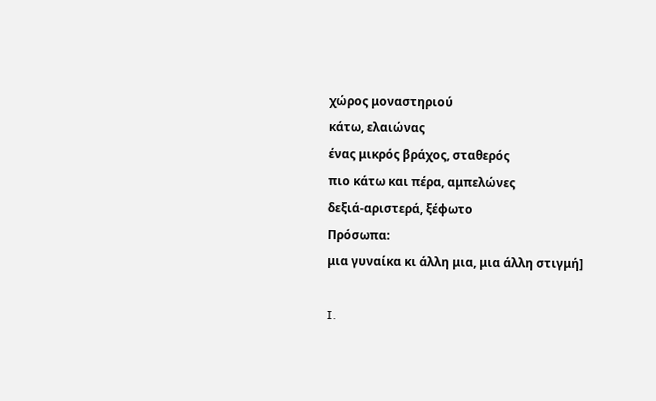χώρος μοναστηριού
κάτω, ελαιώνας
ένας μικρός βράχος, σταθερός
πιο κάτω και πέρα, αμπελώνες
δεξιά-αριστερά, ξέφωτο
Πρόσωπα:
μια γυναίκα κι άλλη μια, μια άλλη στιγμή]

I.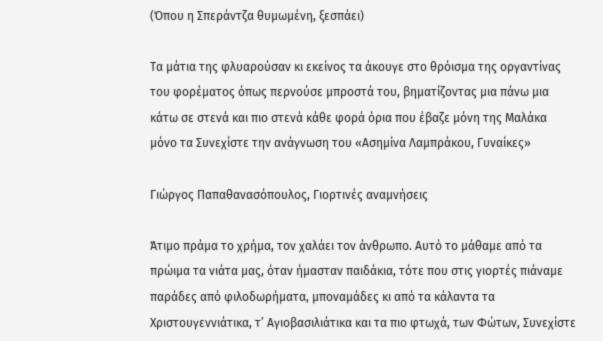(Όπου η Σπεράντζα θυμωμένη, ξεσπάει)

Τα μάτια της φλυαρούσαν κι εκείνος τα άκουγε στο θρόισμα της οργαντίνας του φορέματος όπως περνούσε μπροστά του, βηματίζοντας μια πάνω μια κάτω σε στενά και πιο στενά κάθε φορά όρια που έβαζε μόνη της Μαλάκα μόνο τα Συνεχίστε την ανάγνωση του «Ασημίνα Λαμπράκου, Γυναίκες»

Γιώργος Παπαθανασόπουλος, Γιορτινές αναμνήσεις

Άτιμο πράμα το χρήμα, τον χαλάει τον άνθρωπο. Αυτό το μάθαμε από τα πρώιμα τα νιάτα μας, όταν ήμασταν παιδάκια, τότε που στις γιορτές πιάναμε παράδες από φιλοδωρήματα, μποναμάδες κι από τα κάλαντα τα Χριστουγεννιάτικα, τ’ Αγιοβασιλιάτικα και τα πιο φτωχά, των Φώτων, Συνεχίστε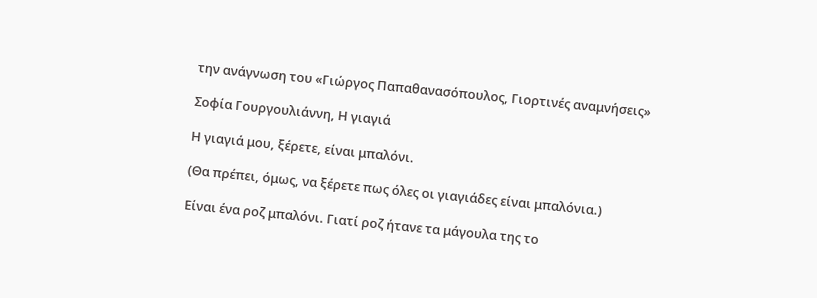την ανάγνωση του «Γιώργος Παπαθανασόπουλος, Γιορτινές αναμνήσεις»

Σοφία Γουργουλιάννη, Η γιαγιά

Η γιαγιά μου, ξέρετε, είναι μπαλόνι.

(Θα πρέπει, όμως, να ξέρετε πως όλες οι γιαγιάδες είναι μπαλόνια.)

Είναι ένα ροζ μπαλόνι. Γιατί ροζ ήτανε τα μάγουλα της το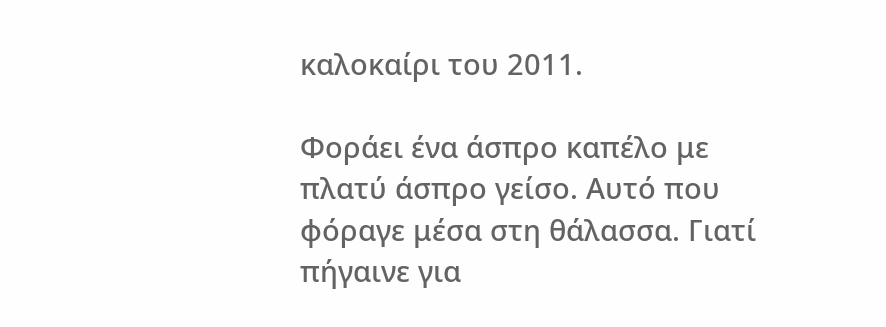καλοκαίρι του 2011.

Φοράει ένα άσπρο καπέλο με πλατύ άσπρο γείσο. Αυτό που φόραγε μέσα στη θάλασσα. Γιατί πήγαινε για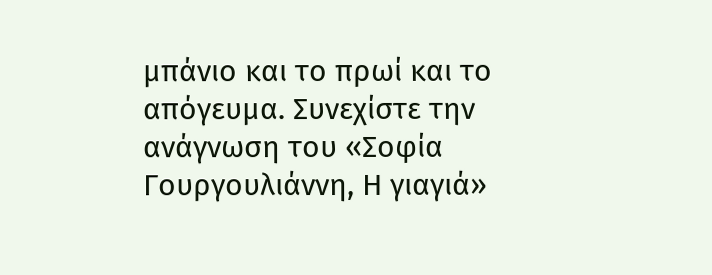μπάνιο και το πρωί και το απόγευμα. Συνεχίστε την ανάγνωση του «Σοφία Γουργουλιάννη, Η γιαγιά»